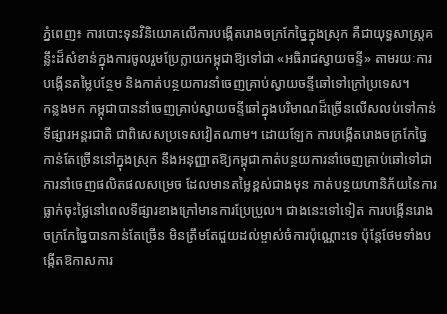ភ្នំពេញ៖ ការបោះទុនវិនិយោគលើការបង្កើតរោងចក្រកែច្នៃក្នុងស្រុក គឺជាយុទ្ធសាស្ត្រគន្លឹះដ៏សំខាន់ក្នុងការចូលរួមប្រែក្លាយកម្ពុជាឱ្យទៅជា «អធិរាជស្វាយចន្ទី» តាមរយៈការបង្កើនតម្លៃបន្ថែម និងកាត់បន្ថយការនាំចេញគ្រាប់ស្វាយចន្ទីឆៅទៅក្រៅប្រទេស។
កន្លងមក កម្ពុជាបាននាំចេញគ្រាប់ស្វាយចន្ទីឆៅក្នុងបរិមាណដ៏ច្រើនលើសលប់ទៅកាន់ទីផ្សារអន្តរជាតិ ជាពិសេសប្រទេសវៀតណាម។ ដោយឡែក ការបង្កើតរោងចក្រកែច្នៃកាន់តែច្រើននៅក្នុងស្រុក នឹងអនុញ្ញាតឱ្យកម្ពុជាកាត់បន្ថយការនាំចេញគ្រាប់ឆៅទៅជាការនាំចេញផលិតផលសម្រេច ដែលមានតម្លៃខ្ពស់ជាងមុន កាត់បន្ថយហានិភ័យនៃការធ្លាក់ចុះថ្លៃនៅពេលទីផ្សារខាងក្រៅមានការប្រែប្រួល។ ជាងនេះទៅទៀត ការបង្កើនរោងចក្រកែច្នៃបានកាន់តែច្រើន មិនត្រឹមតែជួយដល់ម្ចាស់ចំការប៉ុណ្ណោះទេ ប៉ុន្តែថែមទាំងបង្កើតឱកាសការ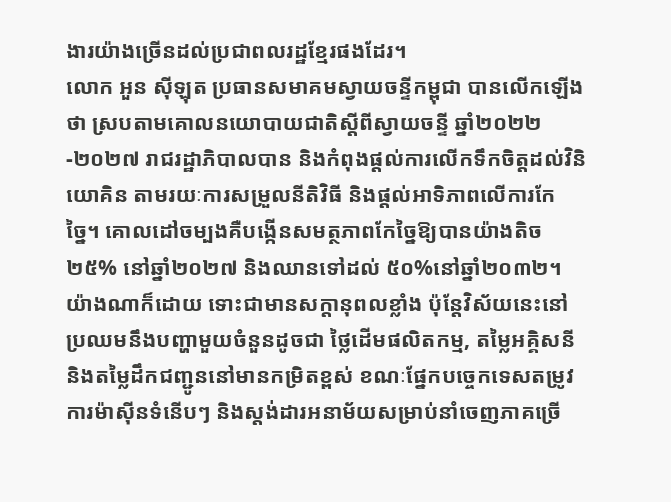ងារយ៉ាងច្រើនដល់ប្រជាពលរដ្ឋខ្មែរផងដែរ។
លោក អួន ស៊ីឡុត ប្រធានសមាគមស្វាយចន្ទីកម្ពុជា បានលើកឡើងថា ស្របតាមគោលនយោបាយជាតិស្តីពីស្វាយចន្ទី ឆ្នាំ២០២២-២០២៧ រាជរដ្ឋាភិបាលបាន និងកំពុងផ្តល់ការលើកទឹកចិត្តដល់វិនិយោគិន តាមរយៈការសម្រួលនីតិវិធី និងផ្តល់អាទិភាពលើការកែច្នៃ។ គោលដៅចម្បងគឺបង្កើនសមត្ថភាពកែច្នៃឱ្យបានយ៉ាងតិច ២៥% នៅឆ្នាំ២០២៧ និងឈានទៅដល់ ៥០%នៅឆ្នាំ២០៣២។ យ៉ាងណាក៏ដោយ ទោះជាមានសក្តានុពលខ្លាំង ប៉ុន្តែវិស័យនេះនៅប្រឈមនឹងបញ្ហាមួយចំនួនដូចជា ថ្លៃដើមផលិតកម្ម, តម្លៃអគ្គិសនី និងតម្លៃដឹកជញ្ជូននៅមានកម្រិតខ្ពស់ ខណៈផ្នែកបច្ចេកទេសតម្រូវការម៉ាស៊ីនទំនើបៗ និងស្តង់ដារអនាម័យសម្រាប់នាំចេញភាគច្រើ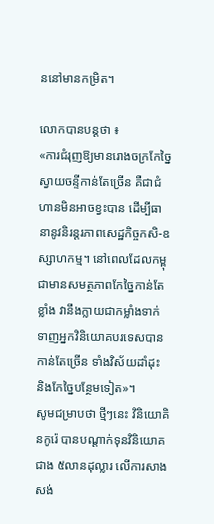ននៅមានកម្រិត។

លោកបានបន្តថា ៖
«ការជំរុញឱ្យមានរោងចក្រកែច្នៃស្វាយចន្ទីកាន់តែច្រើន គឺជាជំហានមិនអាចខ្វះបាន ដើម្បីធានានូវនិរន្តរភាពសេដ្ឋកិច្ចកសិ-ឧស្សាហកម្ម។ នៅពេលដែលកម្ពុជាមានសមត្ថភាពកែច្នៃកាន់តែខ្លាំង វានឹងក្លាយជាកម្លាំងទាក់ទាញអ្នកវិនិយោគបរទេសបានកាន់តែច្រើន ទាំងវិស័យដាំដុះ និងកែច្នៃបន្ថែមទៀត»។
សូមជម្រាបថា ថ្មីៗនេះ វិនិយោគិនកូរ៉េ បានបណ្តាក់ទុនវិនិយោគជាង ៥លានដុល្លារ លើការសាងសង់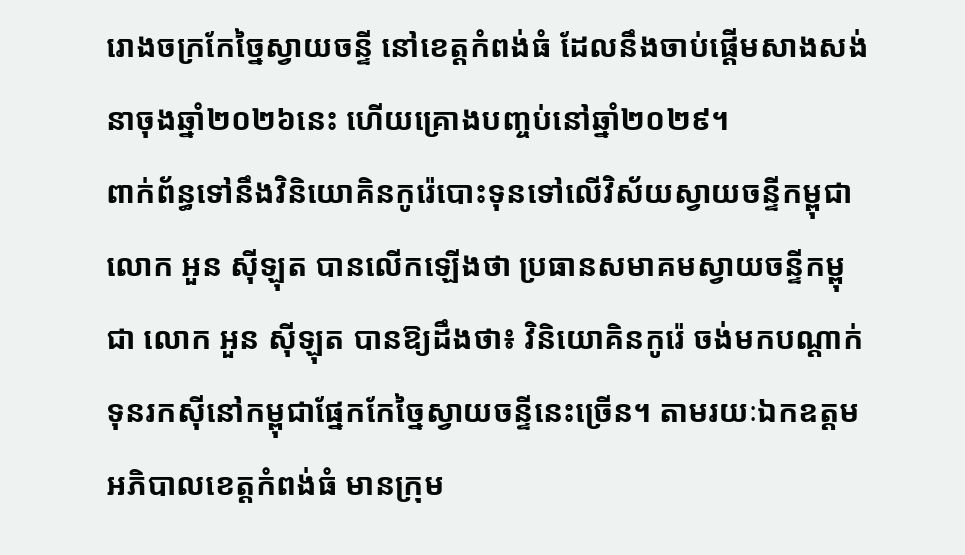រោងចក្រកែច្នៃស្វាយចន្ទី នៅខេត្តកំពង់ធំ ដែលនឹងចាប់ផ្តើមសាងសង់នាចុងឆ្នាំ២០២៦នេះ ហើយគ្រោងបញ្ចប់នៅឆ្នាំ២០២៩។
ពាក់ព័ន្ធទៅនឹងវិនិយោគិនកូរ៉េបោះទុនទៅលើវិស័យស្វាយចន្ទីកម្ពុជា លោក អួន ស៊ីឡុត បានលើកឡើងថា ប្រធានសមាគមស្វាយចន្ទីកម្ពុជា លោក អួន ស៊ីឡុត បានឱ្យដឹងថា៖ វិនិយោគិនកូរ៉េ ចង់មកបណ្តាក់ទុនរកស៊ីនៅកម្ពុជាផ្នែកកែច្នៃស្វាយចន្ទីនេះច្រើន។ តាមរយៈឯកឧត្តមអភិបាលខេត្តកំពង់ធំ មានក្រុម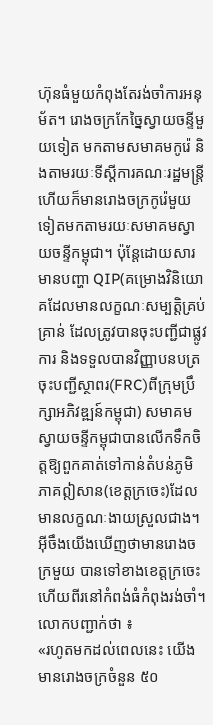ហ៊ុនធំមួយកំពុងតែរង់ចាំការអនុម័ត។ រោងចក្រកែច្នៃស្វាយចន្ទីមួយទៀត មកតាមសមាគមកូរ៉េ និងតាមរយៈទីស្តីការគណៈរដ្ឋមន្ត្រី ហើយក៏មានរោងចក្រកូរ៉េមួយទៀតមកតាមរយៈសមាគមស្វាយចន្ទីកម្ពុជា។ ប៉ុន្តែដោយសារមានបញ្ហា QIP(គម្រោងវិនិយោគដែលមានលក្ខណៈសម្បត្តិគ្រប់គ្រាន់ ដែលត្រូវបានចុះបញ្ជីជាផ្លូវការ និងទទួលបានវិញ្ញាបនបត្រចុះបញ្ជីស្ថាពរ(FRC)ពីក្រុមប្រឹក្សាអភិវឌ្ឍន៍កម្ពុជា) សមាគមស្វាយចន្ទីកម្ពុជាបានលើកទឹកចិត្តឱ្យពួកគាត់ទៅកាន់តំបន់ភូមិភាគឦសាន(ខេត្តក្រចេះ)ដែលមានលក្ខណៈងាយស្រួលជាង។ អ៊ីចឹងយើងឃើញថាមានរោងចក្រមួយ បានទៅខាងខេត្តក្រចេះ ហើយពីរនៅកំពង់ធំកំពុងរង់ចាំ។
លោកបញ្ជាក់ថា ៖
«រហូតមកដល់ពេលនេះ យើងមានរោងចក្រចំនួន ៥០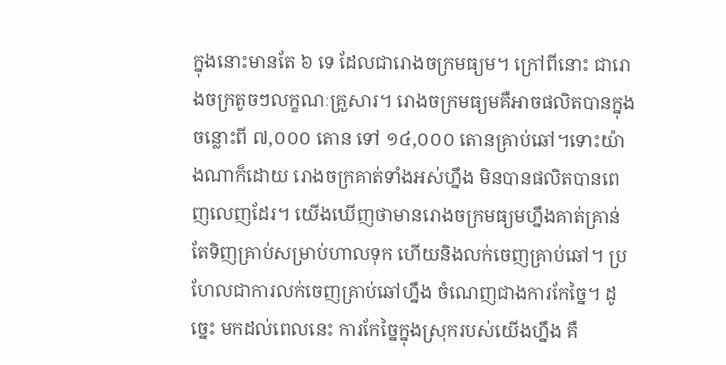ក្នុងនោះមានតែ ៦ ទេ ដែលជារោងចក្រមធ្យម។ ក្រៅពីនោះ ជារោងចក្រតូចៗលក្ខណៈគ្រួសារ។ រោងចក្រមធ្យមគឺអាចផលិតបានក្នុងចន្លោះពី ៧,០០០ តោន ទៅ ១៤,០០០ តោនគ្រាប់ឆៅ។ទោះយ៉ាងណាក៏ដោយ រោងចក្រគាត់ទាំងអស់ហ្នឹង មិនបានផលិតបានពេញលេញដែរ។ យើងឃើញថាមានរោងចក្រមធ្យមហ្នឹងគាត់គ្រាន់តែទិញគ្រាប់សម្រាប់ហាលទុក ហើយនិងលក់ចេញគ្រាប់ឆៅ។ ប្រហែលជាការលក់ចេញគ្រាប់ឆៅហ្នឹង ចំណេញជាងការកែច្នៃ។ ដូច្នេះ មកដល់ពេលនេះ ការកែច្នៃក្នុងស្រុករបស់យើងហ្នឹង គឺ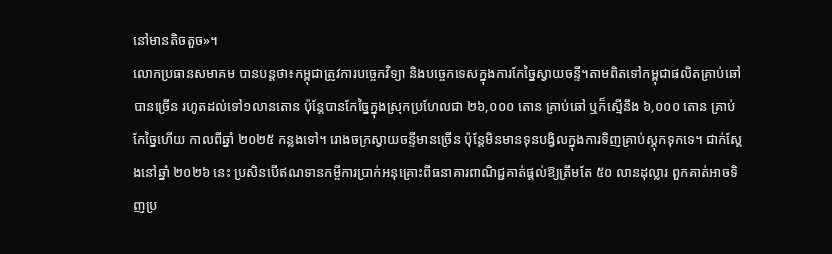នៅមានតិចតួច»។
លោកប្រធានសមាគម បានបន្តថា៖កម្ពុជាត្រូវការបច្ចេកវិទ្យា និងបច្ចេកទេសក្នុងការកែច្នៃស្វាយចន្ទី។តាមពិតទៅកម្ពុជាផលិតគ្រាប់ឆៅបានច្រើន រហូតដល់ទៅ១លានតោន ប៉ុន្តែបានកែច្នៃក្នុងស្រុកប្រហែលជា ២៦,០០០ តោន គ្រាប់ឆៅ ឬក៏ស្មើនឹង ៦,០០០ តោន គ្រាប់កែច្នៃហើយ កាលពីឆ្នាំ ២០២៥ កន្លងទៅ។ រោងចក្រស្វាយចន្ទីមានច្រើន ប៉ុន្តែមិនមានទុនបង្វិលក្នុងការទិញគ្រាប់ស្តុកទុកទេ។ ជាក់ស្តែងនៅឆ្នាំ ២០២៦ នេះ ប្រសិនបើឥណទានកម្ចីការប្រាក់អនុគ្រោះពីធនាគារពាណិជ្ជគាត់ផ្តល់ឱ្យត្រឹមតែ ៥០ លានដុល្លារ ពួកគាត់អាចទិញប្រ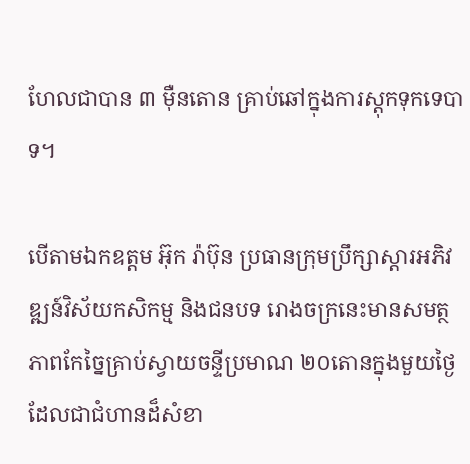ហែលជាបាន ៣ ម៉ឺនតោន គ្រាប់ឆៅក្នុងការស្តុកទុកទេបាទ។

បើតាមឯកឧត្តម អ៊ុក រ៉ាប៊ុន ប្រធានក្រុមប្រឹក្សាស្តារអភិវឌ្ឍន៍វិស័យកសិកម្ម និងជនបទ រោងចក្រនេះមានសមត្ថភាពកែច្នៃគ្រាប់ស្វាយចន្ទីប្រមាណ ២០តោនក្នុងមួយថ្ងៃ ដែលជាជំហានដ៏សំខា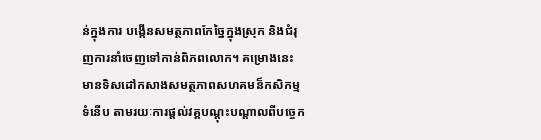ន់ក្នុងការ បង្កើនសមត្ថភាពកែច្នៃក្នុងស្រុក និងជំរុញការនាំចេញទៅកាន់ពិភពលោក។ គម្រោងនេះ មានទិសដៅកសាងសមត្ថភាពសហគមន៏កសិកម្មទំនើប តាមរយៈការផ្តល់វគ្គបណ្តុះបណ្តាលពីបច្ចេក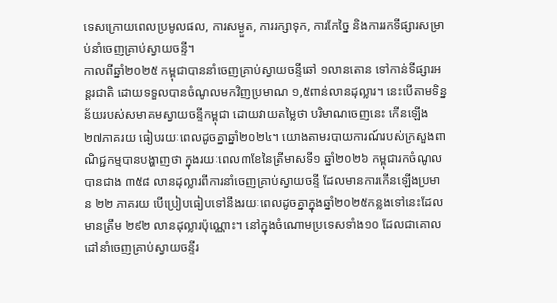ទេសក្រោយពេលប្រមូលផល, ការសម្ងួត, ការរក្សាទុក, ការកែច្នៃ និងការរកទីផ្សារសម្រាប់នាំចេញគ្រាប់ស្វាយចន្ទី។
កាលពីឆ្នាំ២០២៥ កម្ពុជាបាននាំចេញគ្រាប់ស្វាយចន្ទីឆៅ ១លានតោន ទៅកាន់ទីផ្សារអន្តរជាតិ ដោយទទួលបានចំណូលមកវិញប្រមាណ ១,៥ពាន់លានដុល្លារ។ នេះបើតាមទិន្នន័យរបស់សមាគមស្វាយចន្ទីកម្ពុជា ដោយវាយតម្លៃថា បរិមាណចេញនេះ កើនឡើង ២៧ភាគរយ ធៀបរយៈពេលដូចគ្នាឆ្នាំ២០២៤។ យោងតាមរបាយការណ៍របស់ក្រសួងពាណិជ្ជកម្មបានបង្ហាញថា ក្នុងរយៈពេល៣ខែនៃត្រីមាសទី១ ឆ្នាំ២០២៦ កម្ពុជារកចំណូលបានជាង ៣៥៨ លានដុល្លារពីការនាំចេញគ្រាប់ស្វាយចន្ទី ដែលមានការកើនឡើងប្រមាន ២២ ភាគរយ បើប្រៀបធៀបទៅនឹងរយៈពេលដូចគ្នាក្នុងឆ្នាំ២០២៥កន្លងទៅនេះដែលមានត្រឹម ២៩២ លានដុល្លារប៉ុណ្ណោះ។ នៅក្នុងចំណោមប្រទេសទាំង១០ ដែលជាគោលដៅនាំចេញគ្រាប់ស្វាយចន្ទីរ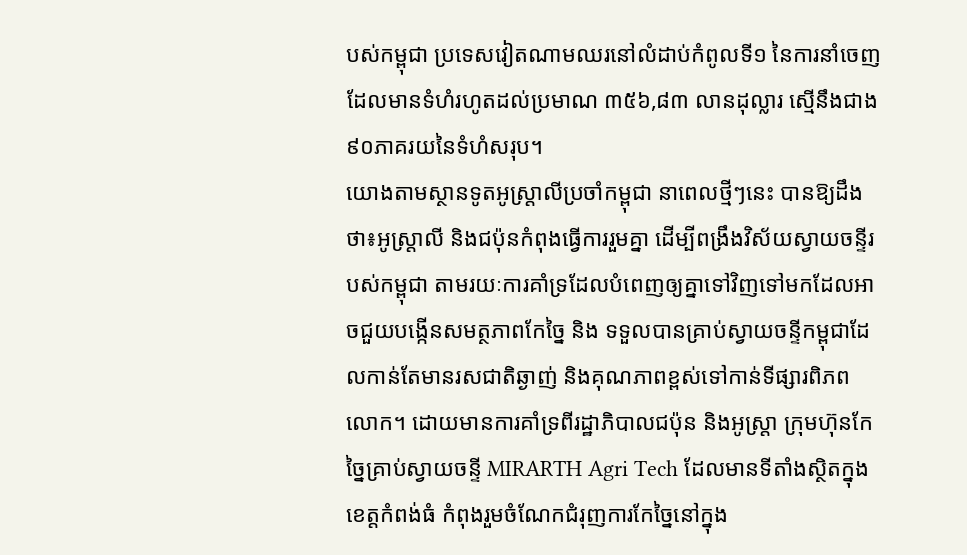បស់កម្ពុជា ប្រទេសវៀតណាមឈរនៅលំដាប់កំពូលទី១ នៃការនាំចេញដែលមានទំហំរហូតដល់ប្រមាណ ៣៥៦,៨៣ លានដុល្លារ ស្មើនឹងជាង៩០ភាគរយនៃទំហំសរុប។
យោងតាមស្ថានទូតអូស្ត្រាលីប្រចាំកម្ពុជា នាពេលថ្មីៗនេះ បានឱ្យដឹងថា៖អូស្ត្រាលី និងជប៉ុនកំពុងធ្វើការរួមគ្នា ដើម្បីពង្រឹងវិស័យស្វាយចន្ទីរបស់កម្ពុជា តាមរយៈការគាំទ្រដែលបំពេញឲ្យគ្នាទៅវិញទៅមកដែលអាចជួយបង្កើនសមត្ថភាពកែច្នៃ និង ទទួលបានគ្រាប់ស្វាយចន្ទីកម្ពុជាដែលកាន់តែមានរសជាតិឆ្ងាញ់ និងគុណភាពខ្ពស់ទៅកាន់ទីផ្សារពិភពលោក។ ដោយមានការគាំទ្រពីរដ្ឋាភិបាលជប៉ុន និងអូស្ត្រា ក្រុមហ៊ុនកែច្នៃគ្រាប់ស្វាយចន្ទី MIRARTH Agri Tech ដែលមានទីតាំងស្ថិតក្នុងខេត្តកំពង់ធំ កំពុងរួមចំណែកជំរុញការកែច្នៃនៅក្នុង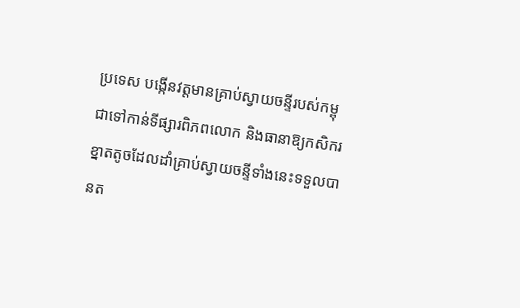ប្រទេស បង្កើនវត្តមានគ្រាប់ស្វាយចន្ទីរបស់កម្ពុជាទៅកាន់ទីផ្សារពិភពលោក និងធានាឱ្យកសិករខ្នាតតូចដែលដាំគ្រាប់ស្វាយចន្ទីទាំងនេះទទួលបានត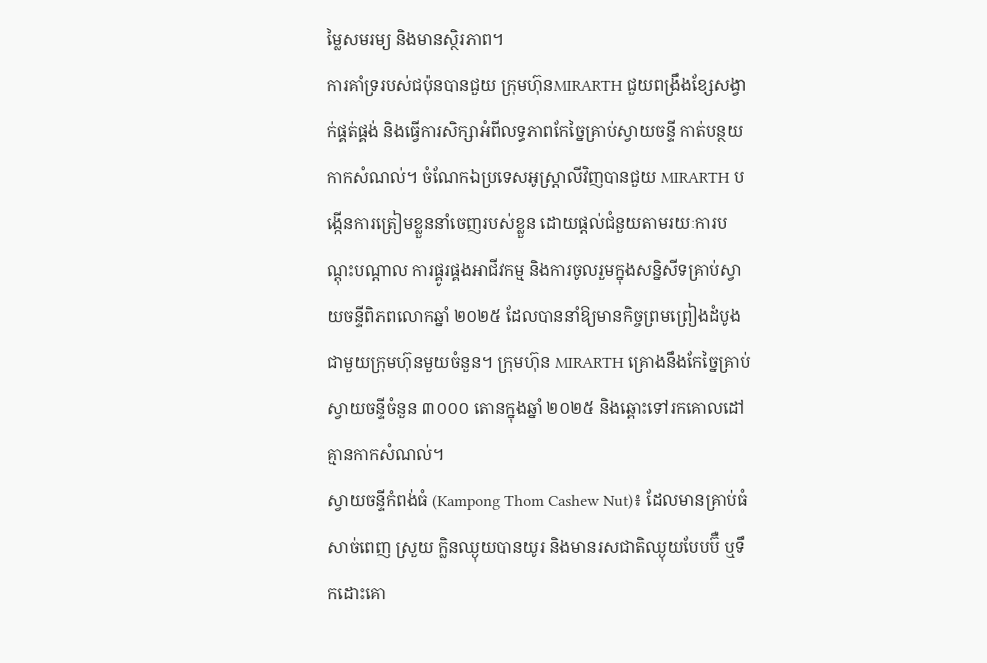ម្លៃសមរម្យ និងមានស្ថិរភាព។
ការគាំទ្ររបស់ជប៉ុនបានជួយ ក្រុមហ៊ុនMIRARTH ជួយពង្រឹងខ្សែសង្វាក់ផ្គត់ផ្គង់ និងធ្វើការសិក្សាអំពីលទ្ធភាពកែច្នៃគ្រាប់ស្វាយចន្ទី កាត់បន្ថយកាកសំណល់។ ចំណែកឯប្រទេសអូស្ត្រាលីវិញបានជួយ MIRARTH បង្កើនការត្រៀមខ្លួននាំចេញរបស់ខ្លួន ដោយផ្តល់ជំនួយតាមរយៈការបណ្តុះបណ្តាល ការផ្គូរផ្គងអាជីវកម្ម និងការចូលរួមក្នុងសន្និសីទគ្រាប់ស្វាយចន្ទីពិភពលោកឆ្នាំ ២០២៥ ដែលបាននាំឱ្យមានកិច្ចព្រមព្រៀងដំបូងជាមួយក្រុមហ៊ុនមួយចំនួន។ ក្រុមហ៊ុន MIRARTH គ្រោងនឹងកែច្នៃគ្រាប់ស្វាយចន្ទីចំនួន ៣០០០ តោនក្នុងឆ្នាំ ២០២៥ និងឆ្ពោះទៅរកគោលដៅគ្មានកាកសំណល់។
ស្វាយចន្ទីកំពង់ធំ (Kampong Thom Cashew Nut)៖ ដែលមានគ្រាប់ធំ សាច់ពេញ ស្រួយ ក្លិនឈ្ងុយបានយូរ និងមានរសជាតិឈ្ងុយបែបប៊ឺ ឬទឹកដោះគោ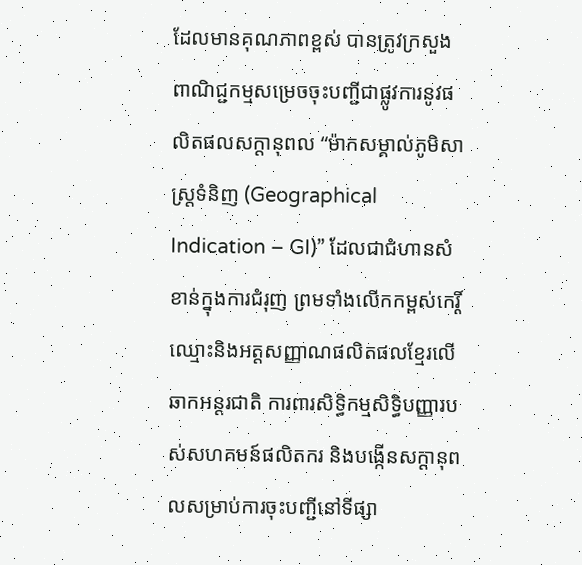ដែលមានគុណភាពខ្ពស់ បានត្រូវក្រសួងពាណិជ្ជកម្មសម្រេចចុះបញ្ជីជាផ្លូវការនូវផលិតផលសក្តានុពល “ម៉ាកសម្គាល់ភូមិសាស្ត្រទំនិញ (Geographical Indication – GI)” ដែលជាជំហានសំខាន់ក្នុងការជំរុញ ព្រមទាំងលើកកម្ពស់កេរ្តិ៍ឈ្មោះនិងអត្តសញ្ញាណផលិតផលខ្មែរលើឆាកអន្តរជាតិ ការពារសិទ្ធិកម្មសិទ្ធិបញ្ញារបស់សហគមន៍ផលិតករ និងបង្កើនសក្តានុពលសម្រាប់ការចុះបញ្ជីនៅទីផ្សា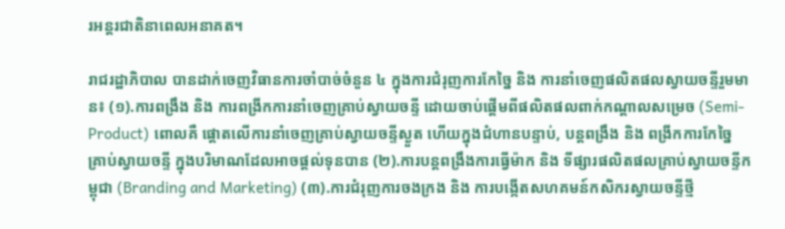រអន្តរជាតិនាពេលអនាគត។

រាជរដ្ឋាភិបាល បានដាក់ចេញវិធានការចាំបាច់ចំនួន ៤ ក្នុងការជំរុញការកែច្នៃ និង ការនាំចេញផលិតផលស្វាយចន្ទីរួមមាន៖ (១).ការពង្រឹង និង ការពង្រីកការនាំចេញគ្រាប់ស្វាយចន្ទី ដោយចាប់ផ្តើមពីផលិតផលពាក់កណ្តាលសម្រេច (Semi-Product) ពោលគឺ ផ្តោតលើការនាំចេញគ្រាប់ស្វាយចន្ទីស្ងួត ហើយក្នុងជំហានបន្ទាប់, បន្តពង្រឹង និង ពង្រីកការកែច្នៃគ្រាប់ស្វាយចន្ទី ក្នុងបរិមាណដែលអាចផ្តល់ទុនបាន (២).ការបន្តពង្រឹងការធ្វើម៉ាក និង ទីផ្សារផលិតផលគ្រាប់ស្វាយចន្ទីកម្ពុជា (Branding and Marketing) (៣).ការជំរុញការចងក្រង និង ការបង្កើតសហគមន៍កសិករស្វាយចន្ទីថ្មី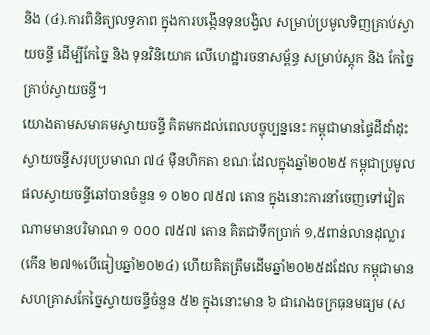និង (៤).ការពិនិត្យលទ្ធភាព ក្នុងការបង្កើនទុនបង្វិល សម្រាប់ប្រមូលទិញគ្រាប់ស្វាយចន្ទី ដើម្បីកែច្នៃ និង ទុនវិនិយោគ លើហេដ្ឋារចនាសម្ព័ន្ធ សម្រាប់ស្តុក និង កែច្នៃគ្រាប់ស្វាយចន្ទី។
យោងតាមសមាគមស្វាយចន្ទី គិតមកដល់ពេលបច្ចុប្បន្ននេះ កម្ពុជាមានផ្ទៃដីដាំដុះស្វាយចន្ទីសរុបប្រមាណ ៧៤ ម៉ឺនហិកតា ខណៈដែលក្នុងឆ្នាំ២០២៥ កម្ពុជាប្រមូលផលស្វាយចន្ទីឆៅបានចំនួន ១ ០២០ ៧៥៧ តោន ក្នុងនោះការនាំចេញទៅវៀតណាមមានបរិមាណ ១ ០០០ ៧៥៧ តោន គិតជាទឹកប្រាក់ ១,៥ពាន់លានដុល្លារ (កើន ២៧%បើធៀបឆ្នាំ២០២៤) ហើយគិតត្រឹមដើមឆ្នាំ២០២៥ដដែល កម្ពុជាមានសហគ្រាសកែច្នៃស្វាយចន្ទីចំនួន ៥២ ក្នុងនោះមាន ៦ ជារោងចក្រធុនមធ្យម (ស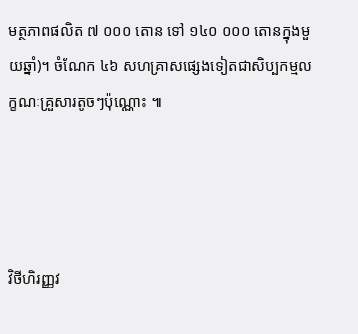មត្ថភាពផលិត ៧ ០០០ តោន ទៅ ១៤០ ០០០ តោនក្នុងមួយឆ្នាំ)។ ចំណែក ៤៦ សហគ្រាសផ្សេងទៀតជាសិប្បកម្មលក្ខណៈគ្រួសារតូចៗប៉ុណ្ណោះ ៕




វិថីហិរញ្ញវ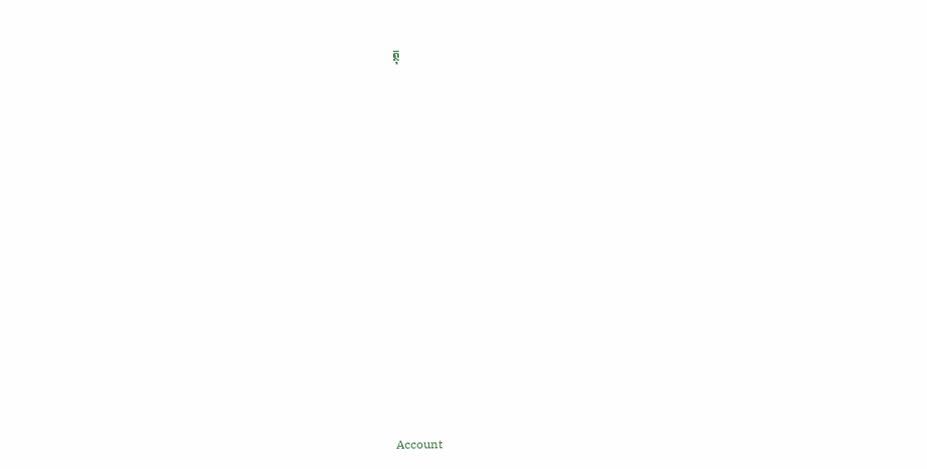ត្ថុ






















Account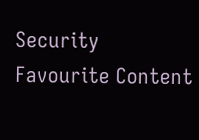Security
Favourite Content